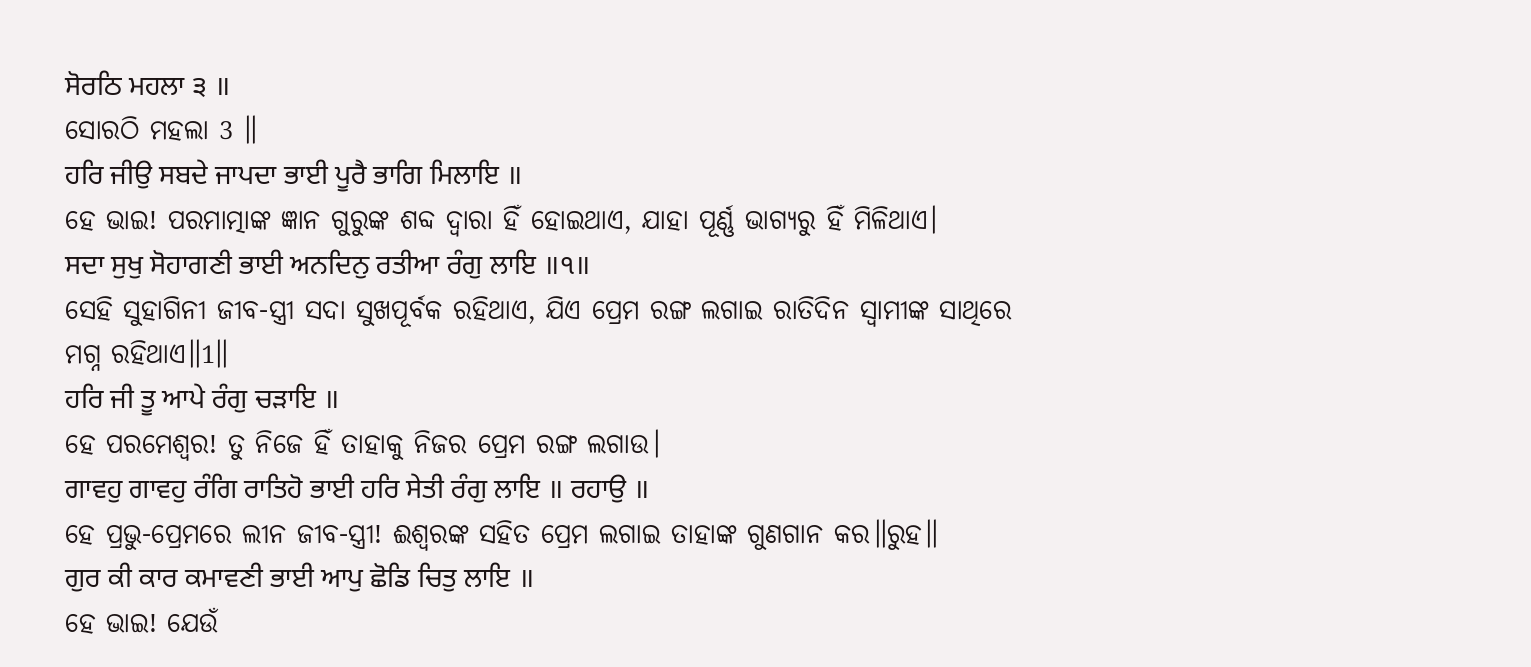ਸੋਰਠਿ ਮਹਲਾ ੩ ॥
ସୋରଠି ମହଲା 3 ॥
ਹਰਿ ਜੀਉ ਸਬਦੇ ਜਾਪਦਾ ਭਾਈ ਪੂਰੈ ਭਾਗਿ ਮਿਲਾਇ ॥
ହେ ଭାଇ! ପରମାତ୍ମାଙ୍କ ଜ୍ଞାନ ଗୁରୁଙ୍କ ଶବ୍ଦ ଦ୍ଵାରା ହିଁ ହୋଇଥାଏ, ଯାହା ପୂର୍ଣ୍ଣ ଭାଗ୍ୟରୁ ହିଁ ମିଳିଥାଏ।
ਸਦਾ ਸੁਖੁ ਸੋਹਾਗਣੀ ਭਾਈ ਅਨਦਿਨੁ ਰਤੀਆ ਰੰਗੁ ਲਾਇ ॥੧॥
ସେହି ସୁହାଗିନୀ ଜୀବ-ସ୍ତ୍ରୀ ସଦା ସୁଖପୂର୍ବକ ରହିଥାଏ, ଯିଏ ପ୍ରେମ ରଙ୍ଗ ଲଗାଇ ରାତିଦିନ ସ୍ବାମୀଙ୍କ ସାଥିରେ ମଗ୍ନ ରହିଥାଏ॥1॥
ਹਰਿ ਜੀ ਤੂ ਆਪੇ ਰੰਗੁ ਚੜਾਇ ॥
ହେ ପରମେଶ୍ଵର! ତୁ ନିଜେ ହିଁ ତାହାକୁ ନିଜର ପ୍ରେମ ରଙ୍ଗ ଲଗାଉ।
ਗਾਵਹੁ ਗਾਵਹੁ ਰੰਗਿ ਰਾਤਿਹੋ ਭਾਈ ਹਰਿ ਸੇਤੀ ਰੰਗੁ ਲਾਇ ॥ ਰਹਾਉ ॥
ହେ ପ୍ରଭୁ-ପ୍ରେମରେ ଲୀନ ଜୀବ-ସ୍ତ୍ରୀ! ଈଶ୍ବରଙ୍କ ସହିତ ପ୍ରେମ ଲଗାଇ ତାହାଙ୍କ ଗୁଣଗାନ କର॥ରୁହ॥
ਗੁਰ ਕੀ ਕਾਰ ਕਮਾਵਣੀ ਭਾਈ ਆਪੁ ਛੋਡਿ ਚਿਤੁ ਲਾਇ ॥
ହେ ଭାଇ! ଯେଉଁ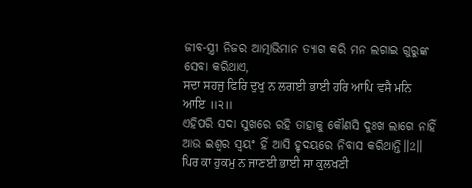ଜୀବ-ସ୍ତ୍ରୀ ନିଜର ଆତ୍ମାଭିମାନ ତ୍ୟାଗ କରି ମନ ଲଗାଇ ଗୁରୁଙ୍କ ସେବା କରିଥାଏ,
ਸਦਾ ਸਹਜੁ ਫਿਰਿ ਦੁਖੁ ਨ ਲਗਈ ਭਾਈ ਹਰਿ ਆਪਿ ਵਸੈ ਮਨਿ ਆਇ ॥੨॥
ଏହିପରି ସଦା ସୁଖରେ ରହି ତାହାକୁ କୌଣସି ଦୁଃଖ ଲାଗେ ନାହିଁ ଆଉ ଇଶ୍ଵର ସ୍ଵୟଂ ହିଁ ଆସି ହୃଦୟରେ ନିବାସ କରିଥାନ୍ତି॥2॥
ਪਿਰ ਕਾ ਹੁਕਮੁ ਨ ਜਾਣਈ ਭਾਈ ਸਾ ਕੁਲਖਣੀ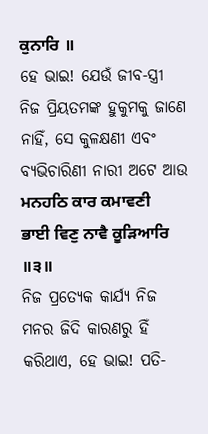ਕੁਨਾਰਿ ॥
ହେ ଭାଇ! ଯେଉଁ ଜୀବ-ସ୍ତ୍ରୀ ନିଜ ପ୍ରିୟତମଙ୍କ ହୁକୁମକୁ ଜାଣେ ନାହିଁ, ସେ କୁଳକ୍ଷଣୀ ଏବଂ ବ୍ୟଭିଚାରିଣୀ ନାରୀ ଅଟେ ଆଉ
ਮਨਹਠਿ ਕਾਰ ਕਮਾਵਣੀ ਭਾਈ ਵਿਣੁ ਨਾਵੈ ਕੂੜਿਆਰਿ ॥੩॥
ନିଜ ପ୍ରତ୍ୟେକ କାର୍ଯ୍ୟ ନିଜ ମନର ଜିଦି କାରଣରୁ ହିଁ କରିଥାଏ, ହେ ଭାଇ! ପତି-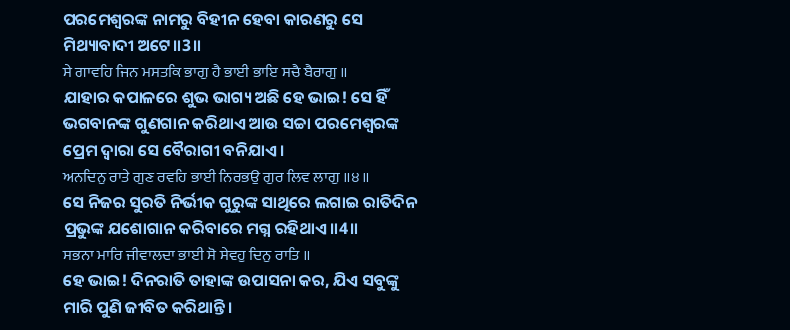ପରମେଶ୍ଵରଙ୍କ ନାମରୁ ବିହୀନ ହେବା କାରଣରୁ ସେ ମିଥ୍ୟାବାଦୀ ଅଟେ॥3॥
ਸੇ ਗਾਵਹਿ ਜਿਨ ਮਸਤਕਿ ਭਾਗੁ ਹੈ ਭਾਈ ਭਾਇ ਸਚੈ ਬੈਰਾਗੁ ॥
ଯାହାର କପାଳରେ ଶୁଭ ଭାଗ୍ୟ ଅଛି ହେ ଭାଇ! ସେ ହିଁ ଭଗବାନଙ୍କ ଗୁଣଗାନ କରିଥାଏ ଆଉ ସଚ୍ଚା ପରମେଶ୍ଵରଙ୍କ ପ୍ରେମ ଦ୍ଵାରା ସେ ବୈରାଗୀ ବନିଯାଏ।
ਅਨਦਿਨੁ ਰਾਤੇ ਗੁਣ ਰਵਹਿ ਭਾਈ ਨਿਰਭਉ ਗੁਰ ਲਿਵ ਲਾਗੁ ॥੪॥
ସେ ନିଜର ସୁରତି ନିର୍ଭୀକ ଗୁରୁଙ୍କ ସାଥିରେ ଲଗାଇ ରାତିଦିନ ପ୍ରଭୁଙ୍କ ଯଶୋଗାନ କରିବାରେ ମଗ୍ନ ରହିଥାଏ॥4॥
ਸਭਨਾ ਮਾਰਿ ਜੀਵਾਲਦਾ ਭਾਈ ਸੋ ਸੇਵਹੁ ਦਿਨੁ ਰਾਤਿ ॥
ହେ ଭାଇ! ଦିନରାତି ତାହାଙ୍କ ଉପାସନା କର, ଯିଏ ସବୁଙ୍କୁ ମାରି ପୁଣି ଜୀବିତ କରିଥାନ୍ତି।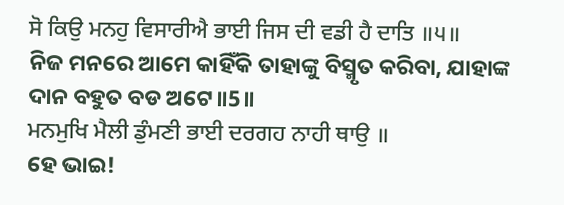ਸੋ ਕਿਉ ਮਨਹੁ ਵਿਸਾਰੀਐ ਭਾਈ ਜਿਸ ਦੀ ਵਡੀ ਹੈ ਦਾਤਿ ॥੫॥
ନିଜ ମନରେ ଆମେ କାହିଁକି ତାହାଙ୍କୁ ବିସ୍ମୃତ କରିବା, ଯାହାଙ୍କ ଦାନ ବହୁତ ବଡ ଅଟେ॥5॥
ਮਨਮੁਖਿ ਮੈਲੀ ਡੁੰਮਣੀ ਭਾਈ ਦਰਗਹ ਨਾਹੀ ਥਾਉ ॥
ହେ ଭାଇ!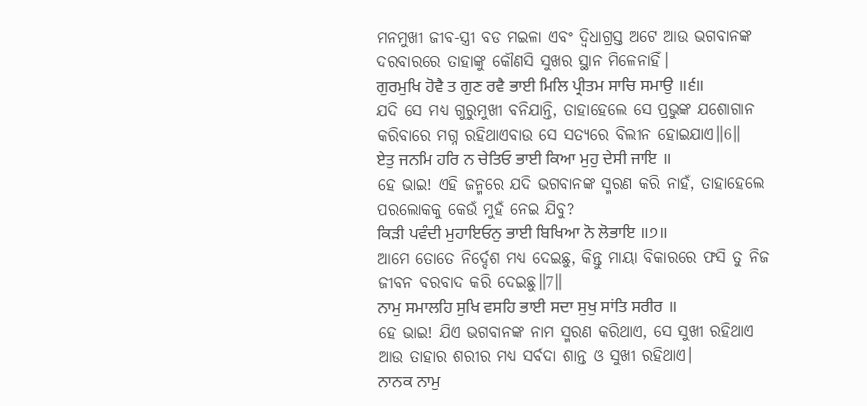ମନମୁଖୀ ଜୀବ-ସ୍ତ୍ରୀ ବଡ ମଇଳା ଏବଂ ଦ୍ଵିଧାଗ୍ରସ୍ତ ଅଟେ ଆଉ ଭଗବାନଙ୍କ ଦରବାରରେ ତାହାଙ୍କୁ କୌଣସି ସୁଖର ସ୍ଥାନ ମିଳେନାହିଁ।
ਗੁਰਮੁਖਿ ਹੋਵੈ ਤ ਗੁਣ ਰਵੈ ਭਾਈ ਮਿਲਿ ਪ੍ਰੀਤਮ ਸਾਚਿ ਸਮਾਉ ॥੬॥
ଯଦି ସେ ମଧ୍ୟ ଗୁରୁମୁଖୀ ବନିଯାନ୍ତି, ତାହାହେଲେ ସେ ପ୍ରଭୁଙ୍କ ଯଶୋଗାନ କରିବାରେ ମଗ୍ନ ରହିଥାଏବାଉ ସେ ସତ୍ୟରେ ବିଲୀନ ହୋଇଯାଏ॥6॥
ਏਤੁ ਜਨਮਿ ਹਰਿ ਨ ਚੇਤਿਓ ਭਾਈ ਕਿਆ ਮੁਹੁ ਦੇਸੀ ਜਾਇ ॥
ହେ ଭାଇ! ଏହି ଜନ୍ମରେ ଯଦି ଭଗବାନଙ୍କ ସ୍ମରଣ କରି ନାହଁ, ତାହାହେଲେ ପରଲୋକକୁ କେଉଁ ମୁହଁ ନେଇ ଯିବୁ?
ਕਿੜੀ ਪਵੰਦੀ ਮੁਹਾਇਓਨੁ ਭਾਈ ਬਿਖਿਆ ਨੋ ਲੋਭਾਇ ॥੭॥
ଆମେ ତୋତେ ନିର୍ଦ୍ଦେଶ ମଧ୍ୟ ଦେଇଛୁ, କିନ୍ତୁ ମାୟା ବିକାରରେ ଫସି ତୁ ନିଜ ଜୀବନ ବରବାଦ କରି ଦେଇଛୁ॥7॥
ਨਾਮੁ ਸਮਾਲਹਿ ਸੁਖਿ ਵਸਹਿ ਭਾਈ ਸਦਾ ਸੁਖੁ ਸਾਂਤਿ ਸਰੀਰ ॥
ହେ ଭାଇ! ଯିଏ ଭଗବାନଙ୍କ ନାମ ସ୍ମରଣ କରିଥାଏ, ସେ ସୁଖୀ ରହିଥାଏ ଆଉ ତାହାର ଶରୀର ମଧ୍ୟ ସର୍ବଦା ଶାନ୍ତ ଓ ସୁଖୀ ରହିଥାଏ।
ਨਾਨਕ ਨਾਮੁ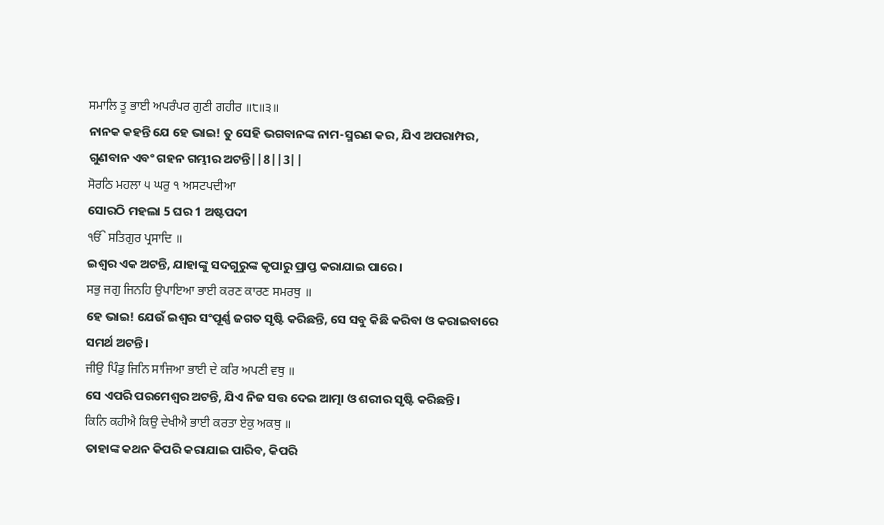ਸਮਾਲਿ ਤੂ ਭਾਈ ਅਪਰੰਪਰ ਗੁਣੀ ਗਹੀਰ ॥੮॥੩॥
ନାନକ କହନ୍ତି ଯେ ହେ ଭାଇ! ତୁ ସେହି ଭଗବାନଙ୍କ ନାମ-ସ୍ମରଣ କର, ଯିଏ ଅପରାମ୍ପର, ଗୁଣବାନ ଏବଂ ଗହନ ଗମ୍ଭୀର ଅଟନ୍ତି||8||3||
ਸੋਰਠਿ ਮਹਲਾ ੫ ਘਰੁ ੧ ਅਸਟਪਦੀਆ
ସୋରଠି ମହଲା 5 ଘର 1 ଅଷ୍ଟପଦୀ
ੴ ਸਤਿਗੁਰ ਪ੍ਰਸਾਦਿ ॥
ଇଶ୍ଵର ଏକ ଅଟନ୍ତି, ଯାହାଙ୍କୁ ସଦଗୁରୁଙ୍କ କୃପାରୁ ପ୍ରାପ୍ତ କରାଯାଇ ପାରେ।
ਸਭੁ ਜਗੁ ਜਿਨਹਿ ਉਪਾਇਆ ਭਾਈ ਕਰਣ ਕਾਰਣ ਸਮਰਥੁ ॥
ହେ ଭାଇ! ଯେଉଁ ଇଶ୍ଵର ସଂପୂର୍ଣ୍ଣ ଜଗତ ସୃଷ୍ଟି କରିଛନ୍ତି, ସେ ସବୁ କିଛି କରିବା ଓ କରାଇବାରେ ସମର୍ଥ ଅଟନ୍ତି।
ਜੀਉ ਪਿੰਡੁ ਜਿਨਿ ਸਾਜਿਆ ਭਾਈ ਦੇ ਕਰਿ ਅਪਣੀ ਵਥੁ ॥
ସେ ଏପରି ପରମେଶ୍ଵର ଅଟନ୍ତି, ଯିଏ ନିଜ ସତ୍ତ ଦେଇ ଆତ୍ମା ଓ ଶରୀର ସୃଷ୍ଟି କରିଛନ୍ତି।
ਕਿਨਿ ਕਹੀਐ ਕਿਉ ਦੇਖੀਐ ਭਾਈ ਕਰਤਾ ਏਕੁ ਅਕਥੁ ॥
ତାହାଙ୍କ କଥନ କିପରି କରାଯାଇ ପାରିବ, କିପରି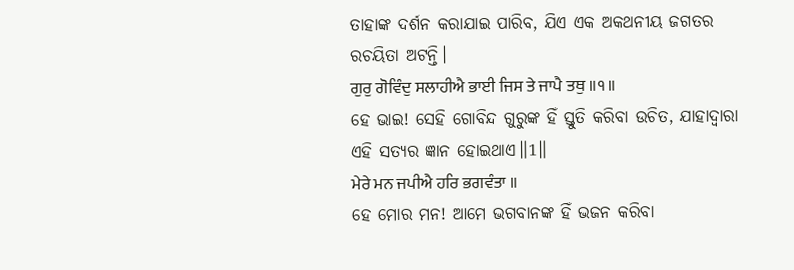ତାହାଙ୍କ ଦର୍ଶନ କରାଯାଇ ପାରିବ, ଯିଏ ଏକ ଅକଥନୀୟ ଜଗତର ରଚୟିତା ଅଟନ୍ତି।
ਗੁਰੁ ਗੋਵਿੰਦੁ ਸਲਾਹੀਐ ਭਾਈ ਜਿਸ ਤੇ ਜਾਪੈ ਤਥੁ ॥੧॥
ହେ ଭାଇ! ସେହି ଗୋବିନ୍ଦ ଗୁରୁଙ୍କ ହିଁ ସ୍ତୁତି କରିବା ଉଚିତ, ଯାହାଦ୍ୱାରା ଏହି ସତ୍ୟର ଜ୍ଞାନ ହୋଇଥାଏ॥1॥
ਮੇਰੇ ਮਨ ਜਪੀਐ ਹਰਿ ਭਗਵੰਤਾ ॥
ହେ ମୋର ମନ! ଆମେ ଭଗବାନଙ୍କ ହିଁ ଭଜନ କରିବା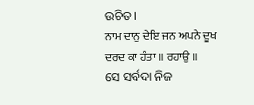ଉଚିତ।
ਨਾਮ ਦਾਨੁ ਦੇਇ ਜਨ ਅਪਨੇ ਦੂਖ ਦਰਦ ਕਾ ਹੰਤਾ ॥ ਰਹਾਉ ॥
ସେ ସର୍ବଦା ନିଜ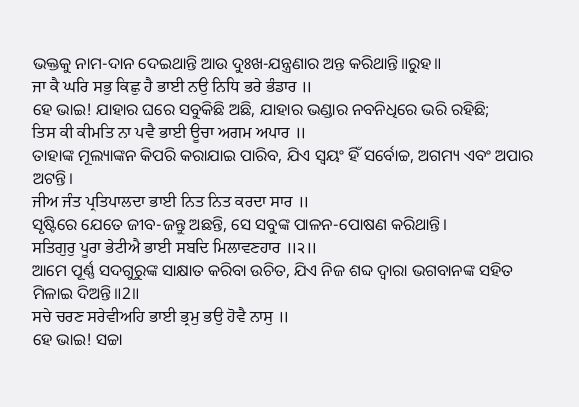ଭକ୍ତକୁ ନାମ-ଦାନ ଦେଇଥାନ୍ତି ଆଉ ଦୁଃଖ-ଯନ୍ତ୍ରଣାର ଅନ୍ତ କରିଥାନ୍ତି॥ରୁହ॥
ਜਾ ਕੈ ਘਰਿ ਸਭੁ ਕਿਛੁ ਹੈ ਭਾਈ ਨਉ ਨਿਧਿ ਭਰੇ ਭੰਡਾਰ ॥
ହେ ଭାଇ! ଯାହାର ଘରେ ସବୁକିଛି ଅଛି, ଯାହାର ଭଣ୍ଡାର ନବନିଧିରେ ଭରି ରହିଛି;
ਤਿਸ ਕੀ ਕੀਮਤਿ ਨਾ ਪਵੈ ਭਾਈ ਊਚਾ ਅਗਮ ਅਪਾਰ ॥
ତାହାଙ୍କ ମୂଲ୍ୟାଙ୍କନ କିପରି କରାଯାଇ ପାରିବ, ଯିଏ ସ୍ଵୟଂ ହିଁ ସର୍ବୋଚ୍ଚ, ଅଗମ୍ୟ ଏବଂ ଅପାର ଅଟନ୍ତି।
ਜੀਅ ਜੰਤ ਪ੍ਰਤਿਪਾਲਦਾ ਭਾਈ ਨਿਤ ਨਿਤ ਕਰਦਾ ਸਾਰ ॥
ସୃଷ୍ଟିରେ ଯେତେ ଜୀବ-ଜନ୍ତୁ ଅଛନ୍ତି, ସେ ସବୁଙ୍କ ପାଳନ-ପୋଷଣ କରିଥାନ୍ତି।
ਸਤਿਗੁਰੁ ਪੂਰਾ ਭੇਟੀਐ ਭਾਈ ਸਬਦਿ ਮਿਲਾਵਣਹਾਰ ॥੨॥
ଆମେ ପୂର୍ଣ୍ଣ ସଦଗୁରୁଙ୍କ ସାକ୍ଷାତ କରିବା ଉଚିତ, ଯିଏ ନିଜ ଶବ୍ଦ ଦ୍ଵାରା ଭଗବାନଙ୍କ ସହିତ ମିଳାଇ ଦିଅନ୍ତି॥2॥
ਸਚੇ ਚਰਣ ਸਰੇਵੀਅਹਿ ਭਾਈ ਭ੍ਰਮੁ ਭਉ ਹੋਵੈ ਨਾਸੁ ॥
ହେ ଭାଇ! ସଚ୍ଚା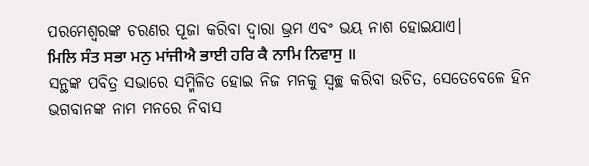ପରମେଶ୍ଵରଙ୍କ ଚରଣର ପୂଜା କରିବା ଦ୍ଵାରା ଭ୍ରମ ଏବଂ ଭୟ ନାଶ ହୋଇଯାଏ।
ਮਿਲਿ ਸੰਤ ਸਭਾ ਮਨੁ ਮਾਂਜੀਐ ਭਾਈ ਹਰਿ ਕੈ ਨਾਮਿ ਨਿਵਾਸੁ ॥
ସନ୍ଥଙ୍କ ପବିତ୍ର ସଭାରେ ସମ୍ମିଳିତ ହୋଇ ନିଜ ମନକୁ ସ୍ଵଚ୍ଛ କରିବା ଉଚିତ, ସେତେବେଳେ ହିନ ଭଗବାନଙ୍କ ନାମ ମନରେ ନିବାସ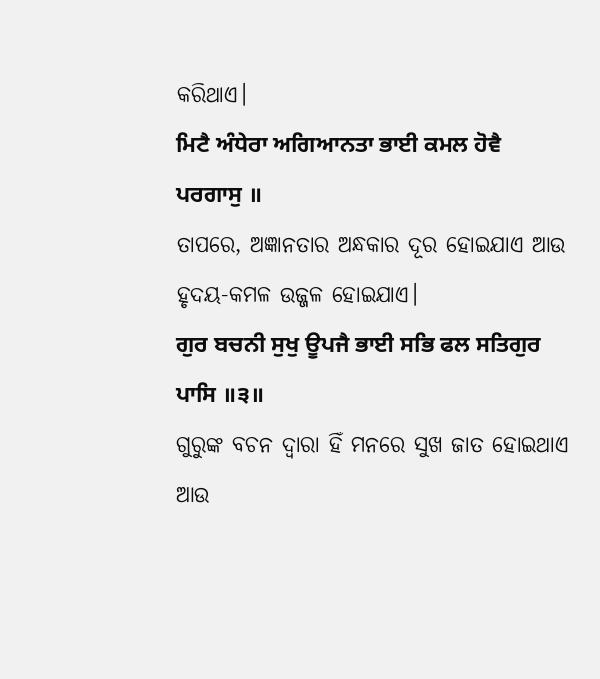କରିଥାଏ।
ਮਿਟੈ ਅੰਧੇਰਾ ਅਗਿਆਨਤਾ ਭਾਈ ਕਮਲ ਹੋਵੈ ਪਰਗਾਸੁ ॥
ତାପରେ, ଅଜ୍ଞାନତାର ଅନ୍ଧକାର ଦୂର ହୋଇଯାଏ ଆଉ ହୃଦୟ-କମଳ ଉଜ୍ଜଳ ହୋଇଯାଏ।
ਗੁਰ ਬਚਨੀ ਸੁਖੁ ਊਪਜੈ ਭਾਈ ਸਭਿ ਫਲ ਸਤਿਗੁਰ ਪਾਸਿ ॥੩॥
ଗୁରୁଙ୍କ ବଚନ ଦ୍ଵାରା ହିଁ ମନରେ ସୁଖ ଜାତ ହୋଇଥାଏ ଆଉ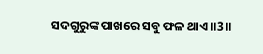ସଦଗୁରୁଙ୍କ ପାଖରେ ସବୁ ଫଳ ଥାଏ॥3॥